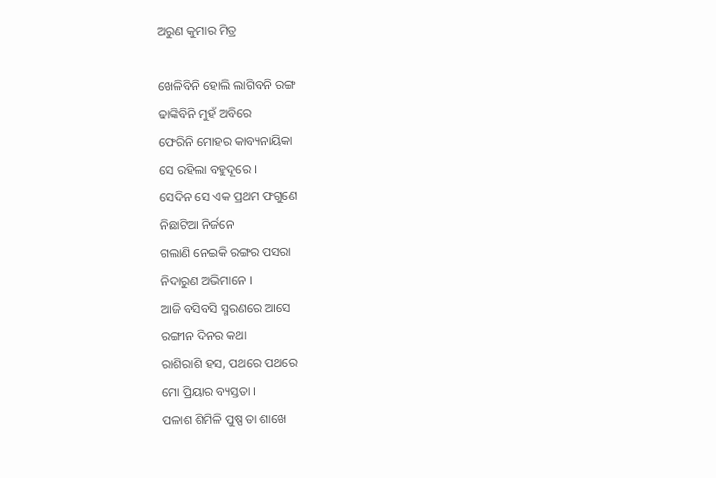ଅରୁଣ କୁମାର ମିତ୍ର

ଖେଳିବିନି ହୋଲି ଲାଗିବନି ରଙ୍ଗ
ଢାଙ୍କିବିନି ମୁହଁ ଅବିରେ
ଫେରିନି ମୋହର କାବ୍ୟନାୟିକା
ସେ ରହିଲା ବହୁଦୂରେ ।
ସେଦିନ ସେ ଏକ ପ୍ରଥମ ଫଗୁଣେ
ନିଛାଟିଆ ନିର୍ଜନେ
ଗଲାଣି ନେଇକି ରଙ୍ଗର ପସରା
ନିଦାରୁଣ ଅଭିମାନେ ।
ଆଜି ବସିବସି ସ୍ମରଣରେ ଆସେ
ରଙ୍ଗୀନ ଦିନର କଥା
ରାଶିରାଶି ହସ, ପଥରେ ପଥରେ
ମୋ ପ୍ରିୟାର ବ୍ୟସ୍ତତା ।
ପଳାଶ ଶିମିଳି ପୁଷ୍ପ ତା ଶାଖେ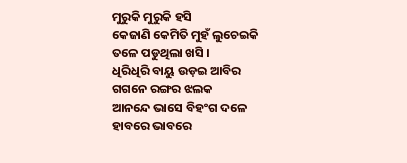ମୁରୁକି ମୁରୁକି ହସି
କେଜାଣି କେମିତି ମୁହଁ ଲୁଚେଇକି
ତଳେ ପଡୁଥିଲା ଖସି ।
ଧିରିଧିରି ବାୟୁ ଉଡ଼ଇ ଆବିର
ଗଗନେ ରଙ୍ଗର ଝଲକ
ଆନନ୍ଦେ ଭାସେ ବିହଂଗ ଦଳେ
ହାବରେ ଭାବରେ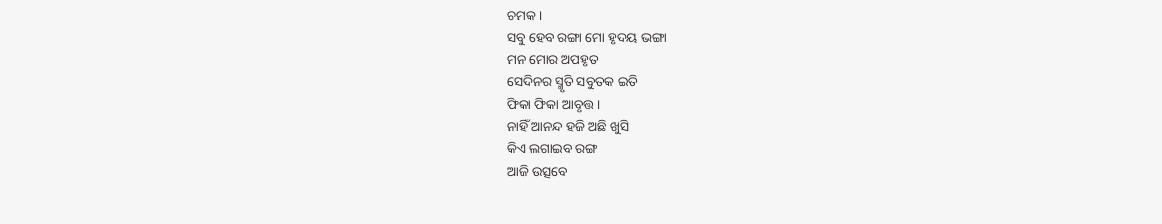ଚମକ ।
ସବୁ ହେବ ରଙ୍ଗା ମୋ ହୃଦୟ ଭଙ୍ଗା
ମନ ମୋର ଅପହୃତ
ସେଦିନର ସ୍ମୃତି ସବୁତକ ଇତି
ଫିକା ଫିକା ଆବୃତ୍ତ ।
ନାହିଁ ଆନନ୍ଦ ହଜି ଅଛି ଖୁସି
କିଏ ଲଗାଇବ ରଙ୍ଗ
ଆଜି ଉତ୍ସବେ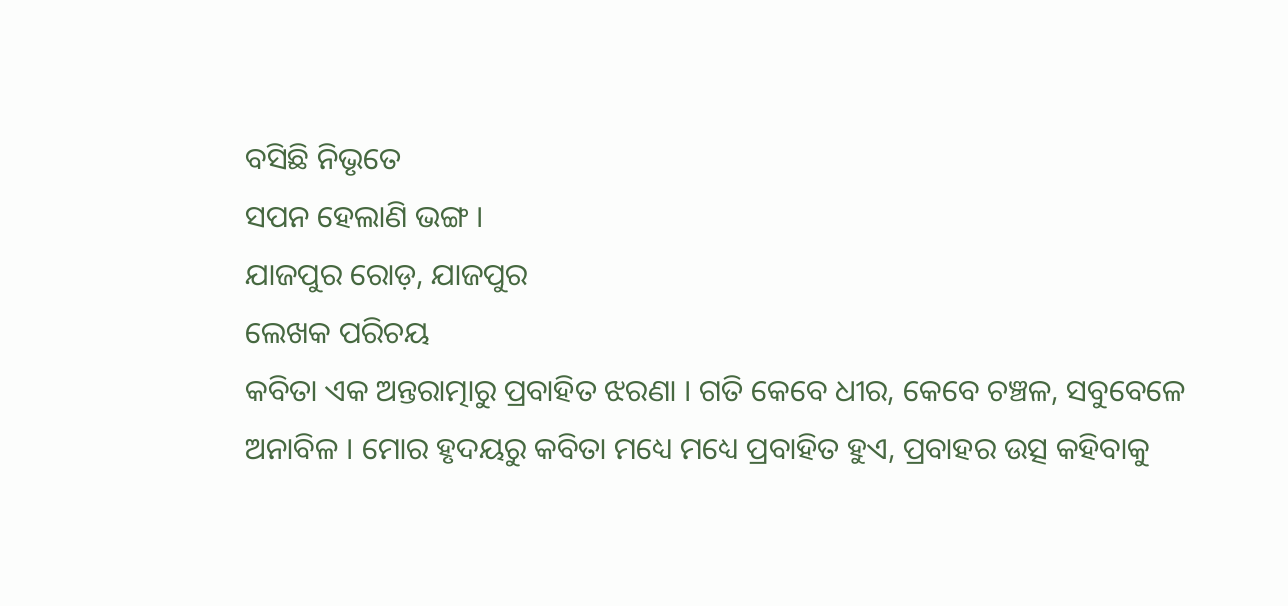ବସିଛି ନିଭୃତେ
ସପନ ହେଲାଣି ଭଙ୍ଗ ।
ଯାଜପୁର ରୋଡ଼, ଯାଜପୁର
ଲେଖକ ପରିଚୟ
କବିତା ଏକ ଅନ୍ତରାତ୍ମାରୁ ପ୍ରବାହିତ ଝରଣା । ଗତି କେବେ ଧୀର, କେବେ ଚଞ୍ଚଳ, ସବୁବେଳେ ଅନାବିଳ । ମୋର ହୃଦୟରୁ କବିତା ମଧ୍ୟେ ମଧ୍ୟେ ପ୍ରବାହିତ ହୁଏ, ପ୍ରବାହର ଉତ୍ସ କହିବାକୁ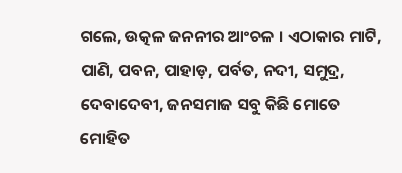ଗଲେ, ଉତ୍କଳ ଜନନୀର ଆଂଚଳ । ଏଠାକାର ମାଟି, ପାଣି, ପବନ, ପାହାଡ଼, ପର୍ବତ, ନଦୀ, ସମୁଦ୍ର, ଦେବାଦେବୀ, ଜନସମାଜ ସବୁ କିଛି ମୋତେ ମୋହିତ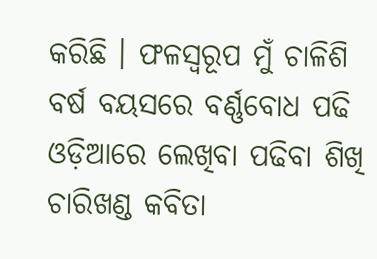କରିଛି । ଫଳସ୍ୱରୂପ ମୁଁ ଚାଳିଶି ବର୍ଷ ବୟସରେ ବର୍ଣ୍ଣବୋଧ ପଢି ଓଡ଼ିଆରେ ଲେଖିବା ପଢିବା ଶିଖି ଚାରିଖଣ୍ଡ କବିତା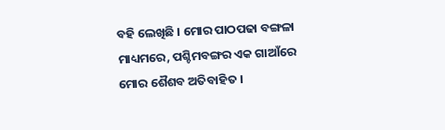ବହି ଲେଖିଛି । ମୋର ପାଠପଢା ବଙ୍ଗଳା ମାଧ୍ୟମରେ, ପଶ୍ଚିମବଙ୍ଗର ଏକ ଗାଆଁରେ ମୋର ଶୈଶବ ଅତିବାହିତ ।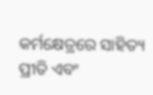କର୍ମକ୍ଷେତ୍ରରେ ସାହିତ୍ୟ ପ୍ରୀତି ଏବଂ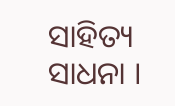ସାହିତ୍ୟ ସାଧନା ।